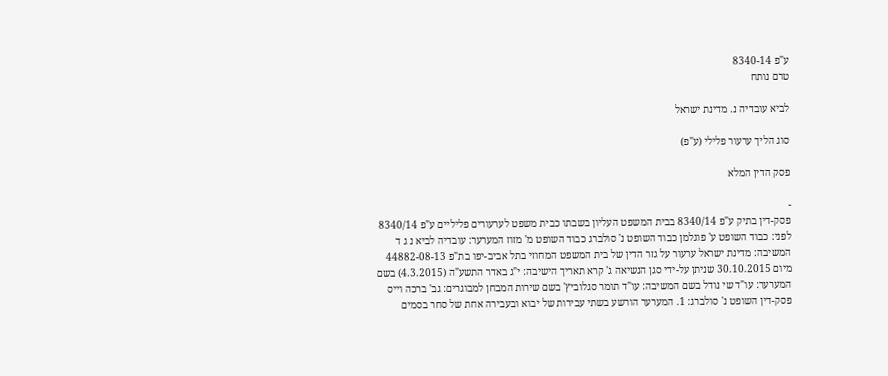ע"פ 8340-14
טרם נותח

לביא עובדיה נ. מדינת ישראל

סוג הליך ערעור פלילי (ע"פ)

פסק הדין המלא

-
פסק-דין בתיק ע"פ 8340/14 בבית המשפט העליון בשבתו כבית משפט לערעורים פליליים ע"פ 8340/14 לפני: כבוד השופט ע' פוגלמן כבוד השופט נ' סולברג כבוד השופט מ' מזוז המערער: עובדיה לביא נ ג ד המשיבה: מדינת ישראל ערעור על גזר הדין של בית המשפט המחוזי בתל אביב-יפו בת"פ 44882-08-13 מיום 30.10.2015 שניתן על-ידי סגן הנשיאה ג' קרא תאריך הישיבה: י"ג באדר התשע"ה (4.3.2015) בשם המערער: עו"ד שי נודל בשם המשיבה: עו"ד תומר סגלוביץ' בשם שירות המבחן למבוגרים: גב' ברכה וייס פסק-דין השופט נ' סולברג: 1. המערער הורשע בשתי עבירות של יבוא ובעבירה אחת של סחר בסמים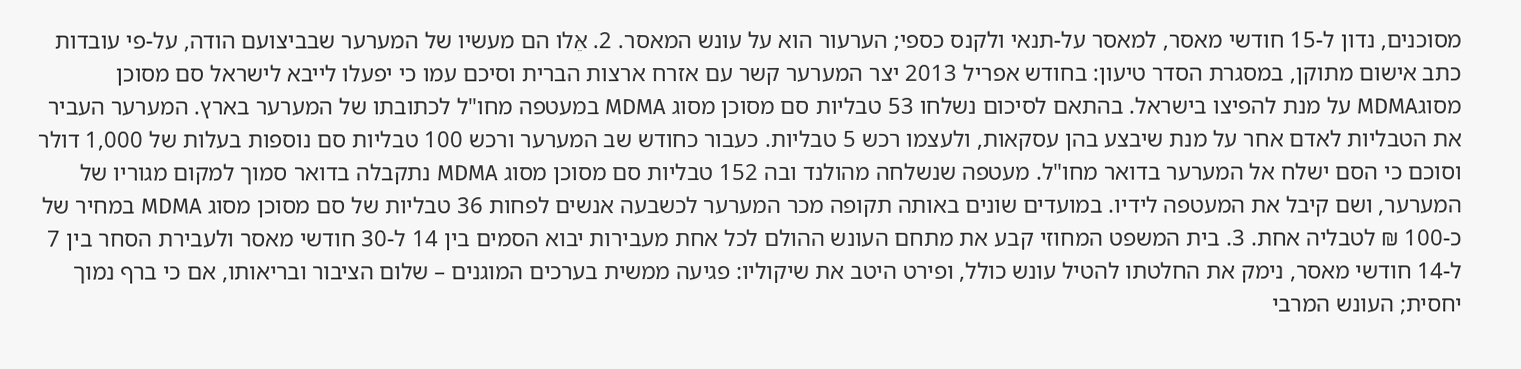מסוכנים, נדון ל-15 חודשי מאסר, למאסר על-תנאי ולקנס כספי; הערעור הוא על עונש המאסר. 2. אֵלו הם מעשיו של המערער שבביצועם הודה, על-פי עובדות כתב אישום מתוקן, במסגרת הסדר טיעון: בחודש אפריל 2013 יצר המערער קשר עם אזרח ארצות הברית וסיכם עמו כי יפעלו לייבא לישראל סם מסוכן מסוגMDMA על מנת להפיצו בישראל. בהתאם לסיכום נשלחו 53 טבליות סם מסוכן מסוג MDMA במעטפה מחו"ל לכתובתו של המערער בארץ. המערער העביר את הטבליות לאדם אחר על מנת שיבצע בהן עסקאות, ולעצמו רכש 5 טבליות. כעבור כחודש שב המערער ורכש 100 טבליות סם נוספות בעלות של 1,000 דולר וסוכם כי הסם ישלח אל המערער בדואר מחו"ל. מעטפה שנשלחה מהולנד ובה 152 טבליות סם מסוכן מסוג MDMA נתקבלה בדואר סמוך למקום מגוריו של המערער, ושם קיבל את המעטפה לידיו. במועדים שונים באותה תקופה מכר המערער לכשבעה אנשים לפחות 36 טבליות של סם מסוכן מסוג MDMA במחיר של כ-100 ₪ לטבליה אחת. 3. בית המשפט המחוזי קבע את מתחם העונש ההולם לכל אחת מעבירות יבוא הסמים בין 14 ל-30 חודשי מאסר ולעבירת הסחר בין 7 ל-14 חודשי מאסר, נימק את החלטתו להטיל עונש כולל, ופירט היטב את שיקוליו: פגיעה ממשית בערכים המוגנים – שלום הציבור ובריאותו, אם כי ברף נמוך יחסית; העונש המרבי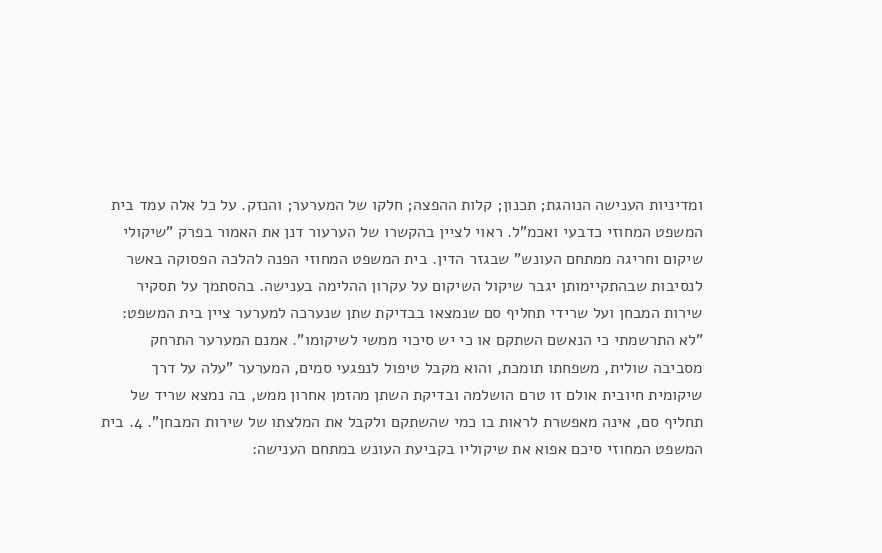ומדיניות הענישה הנוהגת; תכנון; קלות ההפצה; חלקו של המערער; והנזק. על כל אלה עמד בית המשפט המחוזי כדבעי ואכמ"ל. ראוי לציין בהקשרו של הערעור דנן את האמור בפרק "שיקולי שיקום וחריגה ממתחם העונש" שבגזר הדין. בית המשפט המחוזי הפנה להלכה הפסוקה באשר לנסיבות שבהתקיימותן יגבר שיקול השיקום על עקרון ההלימה בענישה. בהסתמך על תסקיר שירות המבחן ועל שרידי תחליף סם שנמצאו בבדיקת שתן שנערכה למערער ציין בית המשפט: "לא התרשמתי כי הנאשם השתקם או כי יש סיכוי ממשי לשיקומו". אמנם המערער התרחק מסביבה שולית, משפחתו תומכת, והוא מקבל טיפול לנפגעי סמים, המערער "עלה על דרך שיקומית חיובית אולם זו טרם הושלמה ובדיקת השתן מהזמן אחרון ממש, בה נמצא שריד של תחליף סם, אינה מאפשרת לראות בו כמי שהשתקם ולקבל את המלצתו של שירות המבחן". 4. בית המשפט המחוזי סיכם אפוא את שיקוליו בקביעת העונש במתחם הענישה: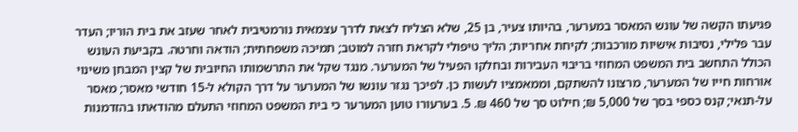פגיעתו הקשה של עונש המאסר במערער, בהיותו צעיר, בן 25, שלא הצליח לצאת לדרך עצמאית נורמטיבית לאחר שעזב את בית הוריו; העדר עבר פלילי, נסיבות אישיות מורכבות; לקיחת אחריות; הליך טיפולי לקראת חזרה למוטב; תמיכה משפחתית; הודאה וחרטה. בקביעת העונש הכולל התחשב בית המשפט המחוזי בריבוי העבירות ובחלקו הפעיל של המערער. מנגד שקל את התרשמותו החיובית של קצין המבחן משינוי אורחות חייו של המערער, מרצונו להשתקם, וממאמציו לעשות כן. לפיכך נגזר עונשו של המערער על דרך הקולא ל-15 חודשי מאסר; מאסר על-תנאי; קנס כספי בסך של 5,000 ₪; חילוט סך של 460 ₪. 5. בערעורו טוען המערער כי בית המשפט המחוזי התעלם מהודאתו בהזדמנות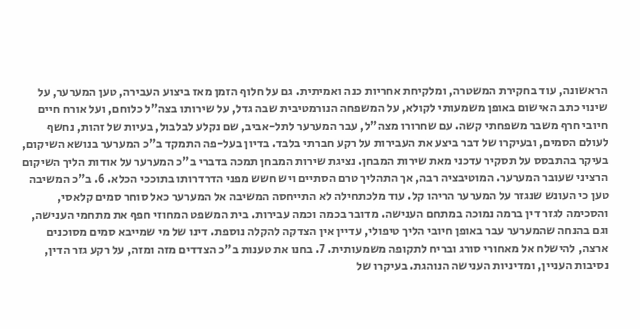הראשונה, עוד בחקירת המשטרה, ומלקיחת אחריות כנה ואמיתית. גם על חלוף הזמן מאז ביצוע העבירה, טען המערער, על שינוי כתב האישום באופן משמעותי לקולא, על המשפחה הנורמטיבית שבה גדל, על שירותו בצה"ל כלוחם, ועל אורח חיים חיובי חרף משבר משפחתי קשה. עם שחרורו מצה"ל, עבר המערער לתל-אביב, שם נקלע לבלבול, בעיות של זהות, נחשף לעולם הסמים, ובעיקרו של דבר ביצע את העבירות על רקע חברתי בלבד. בדיון בעל-פה התמקד ב"כ המערער בנושא השיקום, בעיקר בהתבסס על תסקיר עדכני מאת שירות המבחן. נציגת שירות המבחן תמכה בדברי ב"כ המערער על אודות הליך השיקום הרציני שעובר המערער. המוטיבציה רבה, אך התהליך טרם הסתיים ויש חשש מפני הדרדרותו בתוככי הכלא. 6. ב"כ המשיבה טען כי העונש שנגזר על המערער הריהו קל. עוד מלכתחילה לא התייחסה המשיבה אל המערער כאל סוחר סמים קלאסי, והסכימה לגזר דין ברמה נמוכה במתחם הענישה. מדובר בכמה וכמה עבירות. בית המשפט המחוזי חפף את מתחמי הענישה, וגם בהנחה שהמערער עבר באופן חיובי הליך טיפולי, עדיין אין הצדקה להקלה נוספת. דינו של מי שמייבא סמים מסוכנים ארצה, להישלח אל מאחורי סורג ובריח לתקופה משמעותית. 7. בחנו את טענות ב"כ הצדדים מזה ומזה, על רקע גזר הדין, נסיבות העניין, ומדיניות הענישה הנוהגת. בעיקרו של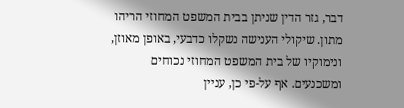דבר, גזר הדין שניתן בבית המשפט המחוזי הריהו מתון. שיקולי הענישה נשקלו כדבעי, באופן מאוזן, ונימוקיו של בית המשפט המחוזי נכוחים ומשכנעים. אף על-פי כן, עניין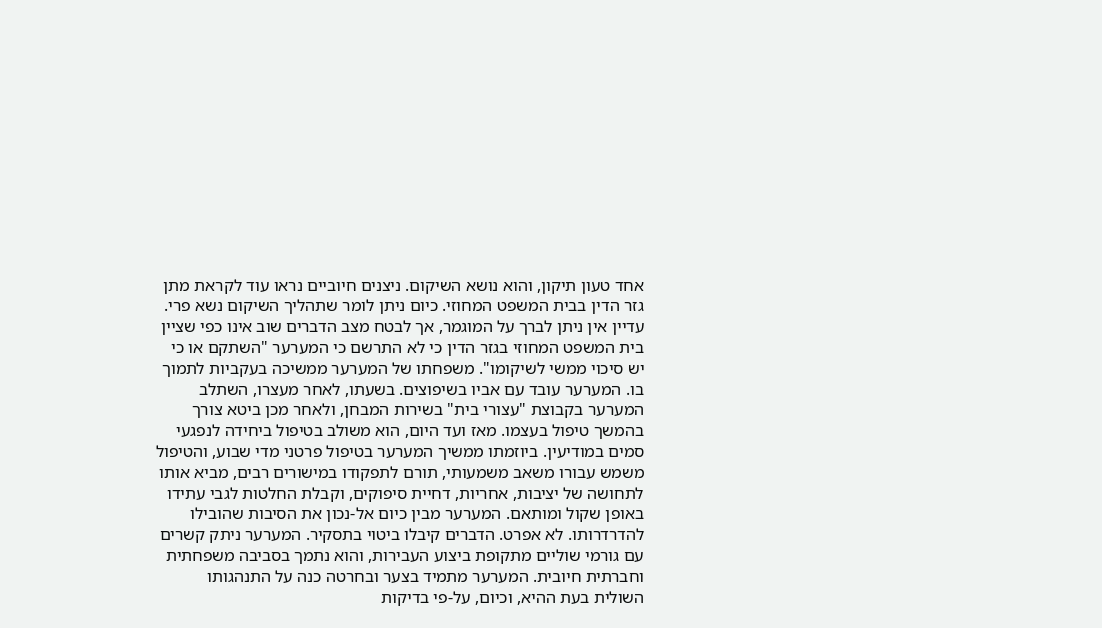אחד טעון תיקון, והוא נושא השיקום. ניצנים חיוביים נראו עוד לקראת מתן גזר הדין בבית המשפט המחוזי. כיום ניתן לומר שתהליך השיקום נשא פרי. עדיין אין ניתן לברך על המוגמר, אך לבטח מצב הדברים שוב אינו כפי שציין בית המשפט המחוזי בגזר הדין כי לא התרשם כי המערער "השתקם או כי יש סיכוי ממשי לשיקומו". משפחתו של המערער ממשיכה בעקביות לתמוך בו. המערער עובד עם אביו בשיפוצים. בשעתו, לאחר מעצרו, השתלב המערער בקבוצת "עצורי בית" בשירות המבחן, ולאחר מכן ביטא צורך בהמשך טיפול בעצמו. מאז ועד היום, הוא משולב בטיפול ביחידה לנפגעי סמים במודיעין. ביוזמתו ממשיך המערער בטיפול פרטני מדי שבוע, והטיפול משמש עבורו משאב משמעותי, תורם לתפקודו במישורים רבים, מביא אותו לתחושה של יציבות, אחריות, דחיית סיפוקים, וקבלת החלטות לגבי עתידו באופן שקול ומותאם. המערער מבין כיום אל-נכון את הסיבות שהובילו להדרדרותו. לא אפרט. הדברים קיבלו ביטוי בתסקיר. המערער ניתק קשרים עם גורמי שוליים מתקופת ביצוע העבירות, והוא נתמך בסביבה משפחתית וחברתית חיובית. המערער מתמיד בצער ובחרטה כנה על התנהגותו השולית בעת ההיא, וכיום, על-פי בדיקות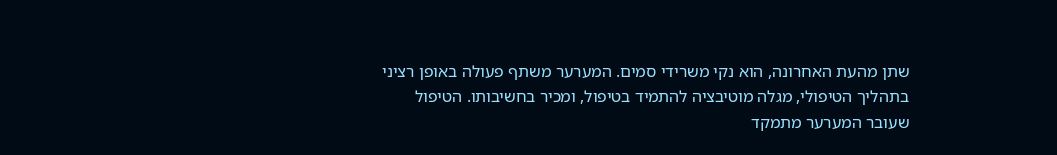שתן מהעת האחרונה, הוא נקי משרידי סמים. המערער משתף פעולה באופן רציני בתהליך הטיפולי, מגלה מוטיבציה להתמיד בטיפול, ומכיר בחשיבותו. הטיפול שעובר המערער מתמקד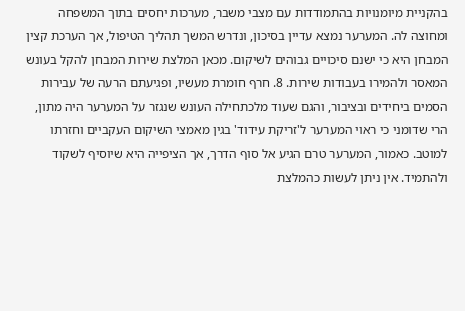בהקניית מיומנויות בהתמודדות עם מצבי משבר, מערכות יחסים בתוך המשפחה ומחוצה לה. המערער נמצא עדיין בסיכון, ונדרש המשך תהליך הטיפול, אך הערכת קצין המבחן היא כי ישנם סיכויים גבוהים לשיקום. מכאן המלצת שירות המבחן להקל בעונש המאסר ולהמירו בעבודות שירות. 8. חרף חומרת מעשיו, ופגיעתם הרעה של עבירות הסמים ביחידים ובציבור, והגם שעוד מלכתחילה העונש שנגזר על המערער היה מתון, הרי שדומני כי ראוי המערער ל'זריקת עידוד' בגין מאמצי השיקום העקביים וחזרתו למוטב. כאמור, המערער טרם הגיע אל סוף הדרך, אך הציפייה היא שיוסיף לשקוד ולהתמיד. אין ניתן לעשות כהמלצת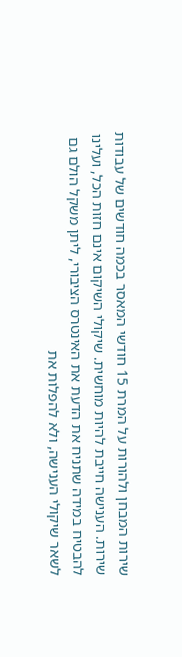שירות המבחן ולהורות על המרת 15 חודשי המאסר בכמה חודשים של עבודות שירות. הענישה חייבת להיות מוחשית. שיקולי השיקום אינם חזות הכל, ועלינו להבטיח במידה שתניח את הדעת את האינטרס הציבורי, ליתן משקל הולם גם לשאר שיקולי הענישה, ולא להפלות את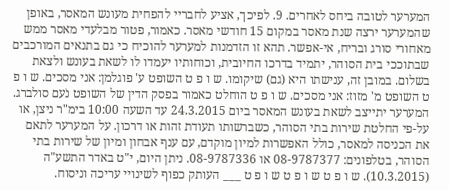המערער לטובה ביחס לאחרים. 9. לפיכך, אציע לחבריי להפחית מעונש המאסר, באופן שהמערער ירצה שנת מאסר במקום 15 חודשי מאסר. כאמור, פטור מבלעדי מאסר ממש מאחורי סורג ובריח, אי-אפשר. תהא זו הזדמנות למערער להוכיח כי גם בתנאים המורכבים שבתוככי בית הסוהר, יתמיד בדרכו החיובית, וכוחותיו יעמדו לו לשאת בעונש ולצאת בשלום. במובן זה, ענישתו היא (גם) שיקומו. ש ו פ ט השופט ע' פוגלמן: אני מסכים. ש ו פ ט השופט מ' מזוז: אני מסכים. ש ו פ ט הוחלט כאמור בפסק הדין של השופט נֹעם סולברג. המערער יתייצב לשאת בעונש המאסר ביום 24.3.2015 עד השעה 10:00 בימ"ר ניצן, או על-פי החלטת שירות בתי הסוהר, כשברשותו תעודת זהות או דרכון. על המערער לתאם את הכניסה למאסר, כולל האפשרות למיון מוקדם, עם ענף אבחון ומיון של שירות בתי הסוהר, בטלפונים: 08-9787377 או 08-9787336. ניתן היום, י"ט באדר התשע"ה (10.3.2015). ש ו פ ט ש ו פ ט ש ו פ ט ___ העותק כפוף לשינויי עריכה וניסוח.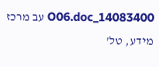14083400_O06.doc עב מרכז מידע, טל'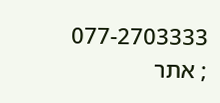077-2703333 ; אתר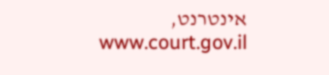אינטרנט, www.court.gov.il